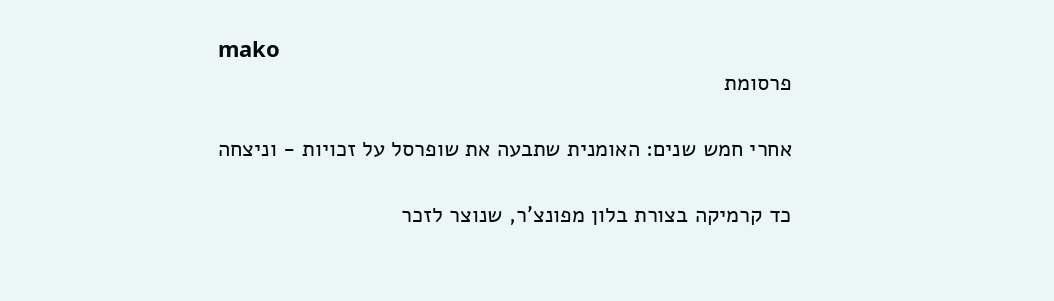mako
פרסומת

אחרי חמש שנים: האומנית שתבעה את שופרסל על זכויות - וניצחה

כד קרמיקה בצורת בלון מפונצ'ר, שנוצר לזכר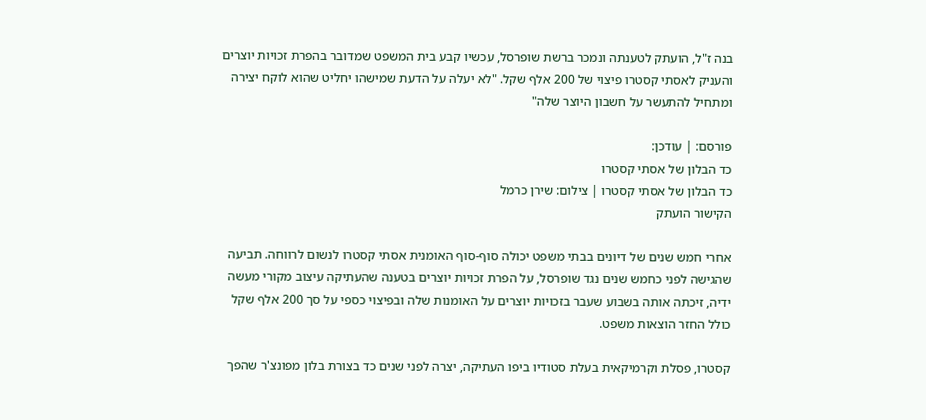בנה ז"ל, הועתק לטענתה ונמכר ברשת שופרסל, עכשיו קבע בית המשפט שמדובר בהפרת זכויות יוצרים והעניק לאסתי קסטרו פיצוי של 200 אלף שקל. "לא יעלה על הדעת שמישהו יחליט שהוא לוקח יצירה ומתחיל להתעשר על חשבון היוצר שלה"

פורסם: | עודכן:
כד הבלון של אסתי קסטרו
כד הבלון של אסתי קסטרו | צילום: שירן כרמל
הקישור הועתק

אחרי חמש שנים של דיונים בבתי משפט יכולה סוף-סוף האומנית אסתי קסטרו לנשום לרווחה. תביעה שהגישה לפני כחמש שנים נגד שופרסל, על הפרת זכויות יוצרים בטענה שהעתיקה עיצוב מקורי מעשה ידיה, זיכתה אותה בשבוע שעבר בזכויות יוצרים על האומנות שלה ובפיצוי כספי על סך 200 אלף שקל כולל החזר הוצאות משפט.

קסטרו, פסלת וקרמיקאית בעלת סטודיו ביפו העתיקה, יצרה לפני שנים כד בצורת בלון מפונצ'ר שהפך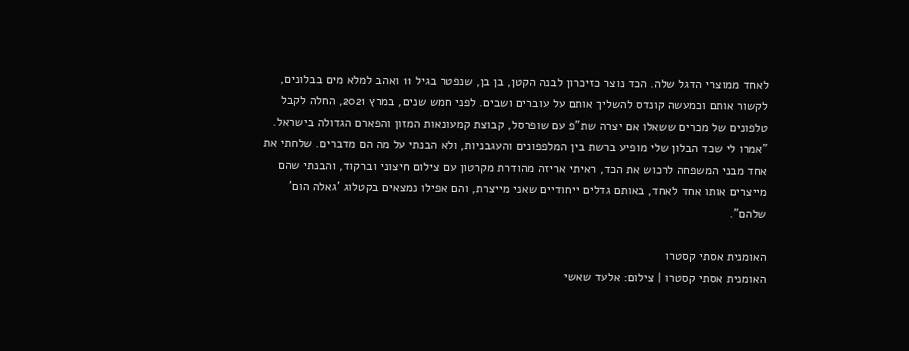לאחד ממוצרי הדגל שלה. הכד נוצר כזיכרון לבנה הקטן, בן בן, שנפטר בגיל 11 ואהב למלא מים בבלונים, לקשור אותם וכמעשה קונדס להשליך אותם על עוברים ושבים. לפני חמש שנים, במרץ 2021, החלה לקבל טלפונים של מכרים ששאלו אם יצרה שת"פ עם שופרסל, קבוצת קמעונאות המזון והפארם הגדולה בישראל. "אמרו לי שכד הבלון שלי מופיע ברשת בין המלפפונים והעגבניות, ולא הבנתי על מה הם מדברים. שלחתי את אחד מבני המשפחה לרכוש את הכד, ראיתי אריזה מהודרת מקרטון עם צילום חיצוני וברקוד, והבנתי שהם מייצרים אותו אחד לאחד, באותם גדלים ייחודיים שאני מייצרת, והם אפילו נמצאים בקטלוג 'גאלה הום' שלהם".

האומנית אסתי קסטרו
האומנית אסתי קסטרו | צילום: אלעד שאשי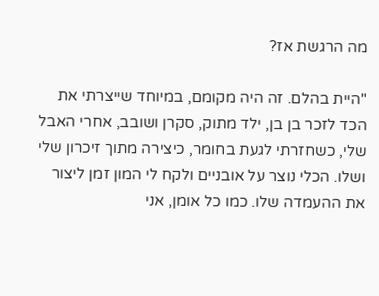מה הרגשת אז?

"היית בהלם. זה היה מקומם, במיוחד שייצרתי את הכד לזכר בן בן, ילד מתוק, סקרן ושובב, אחרי האבל שלי, כשחזרתי לגעת בחומר, כיצירה מתוך זיכרון שלי ושלו. הכלי נוצר על אובניים ולקח לי המון זמן ליצור את ההעמדה שלו. כמו כל אומן, אני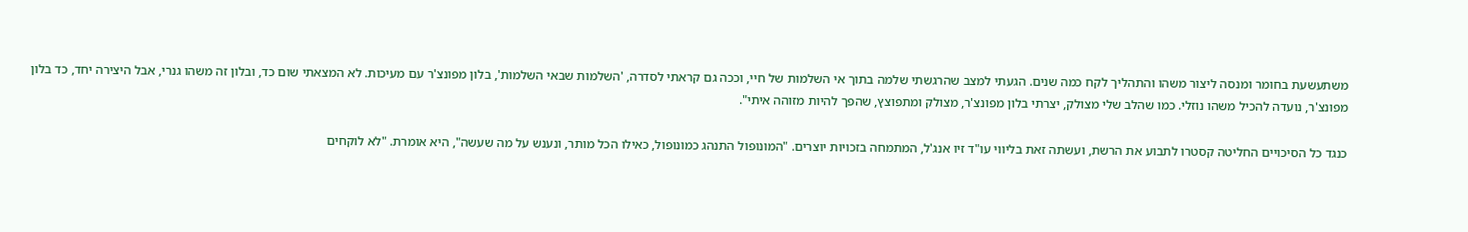משתעשעת בחומר ומנסה ליצור משהו והתהליך לקח כמה שנים. הגעתי למצב שהרגשתי שלמה בתוך אי השלמות של חיי, וככה גם קראתי לסדרה, 'השלמות שבאי השלמות', בלון מפונצ'ר עם מעיכות. לא המצאתי שום כד, ובלון זה משהו גנרי, אבל היצירה יחד, כד בלון מפונצ'ר, נועדה להכיל משהו נוזלי. כמו שהלב שלי מצולק, יצרתי בלון מפונצ'ר, מצולק ומתפוצץ, שהפך להיות מזוהה איתי".

כנגד כל הסיכויים החליטה קסטרו לתבוע את הרשת, ועשתה זאת בליווי עו"ד זיו אנג'ל, המתמחה בזכויות יוצרים. "המונופול התנהג כמונופול, כאילו הכל מותר, ונענש על מה שעשה", היא אומרת. "לא לוקחים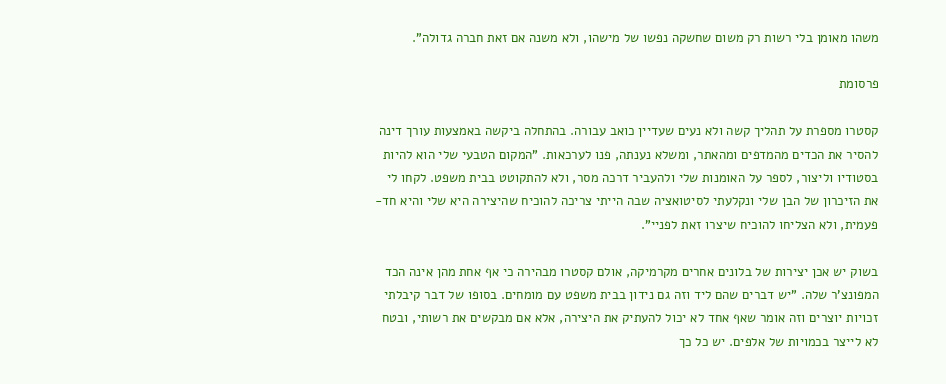משהו מאומן בלי רשות רק משום שחשקה נפשו של מישהו, ולא משנה אם זאת חברה גדולה".

פרסומת

קסטרו מספרת על תהליך קשה ולא נעים שעדיין כואב עבורה. בהתחלה ביקשה באמצעות עורך דינה להסיר את הכדים מהמדפים ומהאתר, ומשלא נענתה, פנו לערכאות. "המקום הטבעי שלי הוא להיות בסטודיו וליצור, לספר על האומנות שלי ולהעביר דרכה מסר, ולא להתקוטט בבית משפט. לקחו לי את הזיכרון של הבן שלי ונקלעתי לסיטואציה שבה הייתי צריכה להוכיח שהיצירה היא שלי והיא חד-פעמית, ולא הצליחו להוכיח שיצרו זאת לפניי".

בשוק יש אכן יצירות של בלונים אחרים מקרמיקה, אולם קסטרו מבהירה כי אף אחת מהן אינה הכד המפונצ'ר שלה. "יש דברים שהם ליד וזה גם נידון בבית משפט עם מומחים. בסופו של דבר קיבלתי זכויות יוצרים וזה אומר שאף אחד לא יכול להעתיק את היצירה, אלא אם מבקשים את רשותי, ובטח לא לייצר בכמויות של אלפים. יש כל כך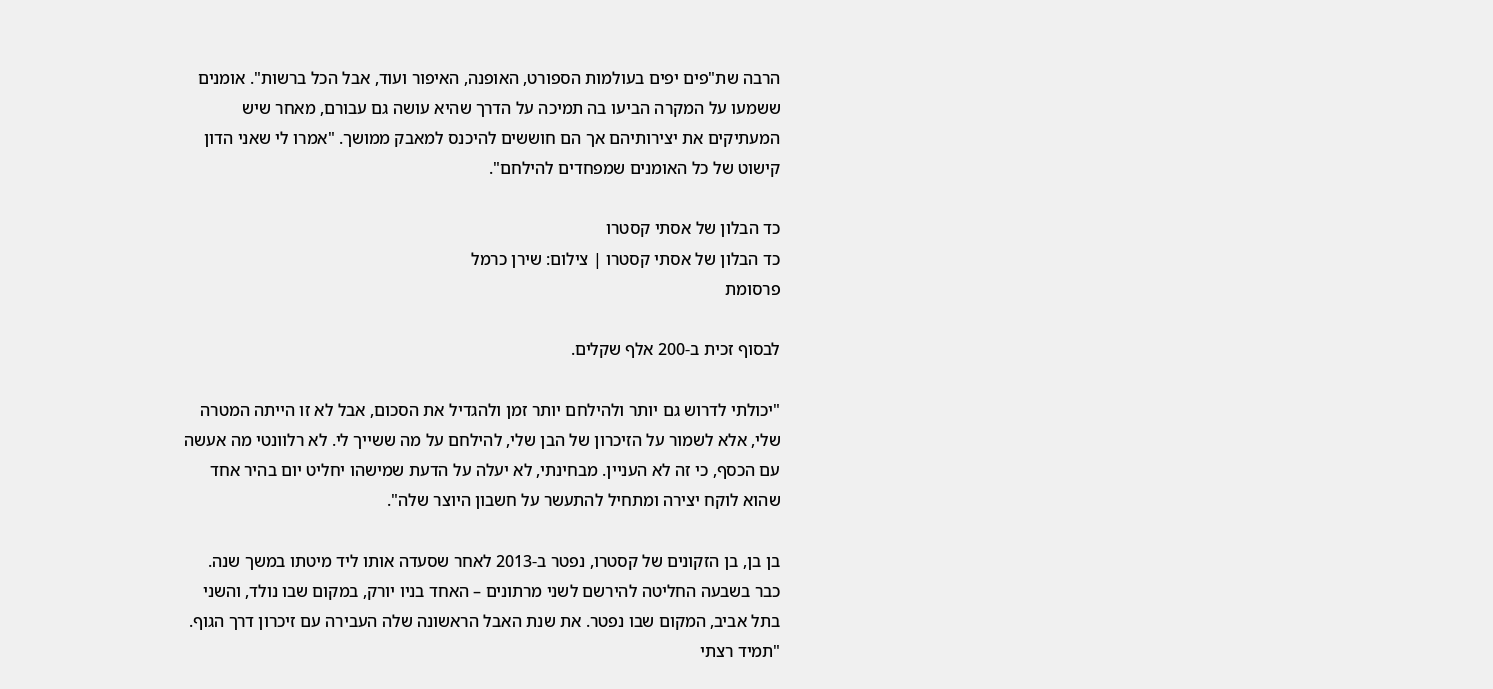הרבה שת"פים יפים בעולמות הספורט, האופנה, האיפור ועוד, אבל הכל ברשות". אומנים ששמעו על המקרה הביעו בה תמיכה על הדרך שהיא עושה גם עבורם, מאחר שיש המעתיקים את יצירותיהם אך הם חוששים להיכנס למאבק ממושך. "אמרו לי שאני הדון קישוט של כל האומנים שמפחדים להילחם".

כד הבלון של אסתי קסטרו
כד הבלון של אסתי קסטרו | צילום: שירן כרמל
פרסומת

לבסוף זכית ב-200 אלף שקלים.

"יכולתי לדרוש גם יותר ולהילחם יותר זמן ולהגדיל את הסכום, אבל לא זו הייתה המטרה שלי, אלא לשמור על הזיכרון של הבן שלי, להילחם על מה ששייך לי. לא רלוונטי מה אעשה עם הכסף, כי זה לא העניין. מבחינתי, לא יעלה על הדעת שמישהו יחליט יום בהיר אחד שהוא לוקח יצירה ומתחיל להתעשר על חשבון היוצר שלה".

בן בן, בן הזקונים של קסטרו, נפטר ב-2013 לאחר שסעדה אותו ליד מיטתו במשך שנה. כבר בשבעה החליטה להירשם לשני מרתונים – האחד בניו יורק, במקום שבו נולד, והשני בתל אביב, המקום שבו נפטר. את שנת האבל הראשונה שלה העבירה עם זיכרון דרך הגוף. "תמיד רצתי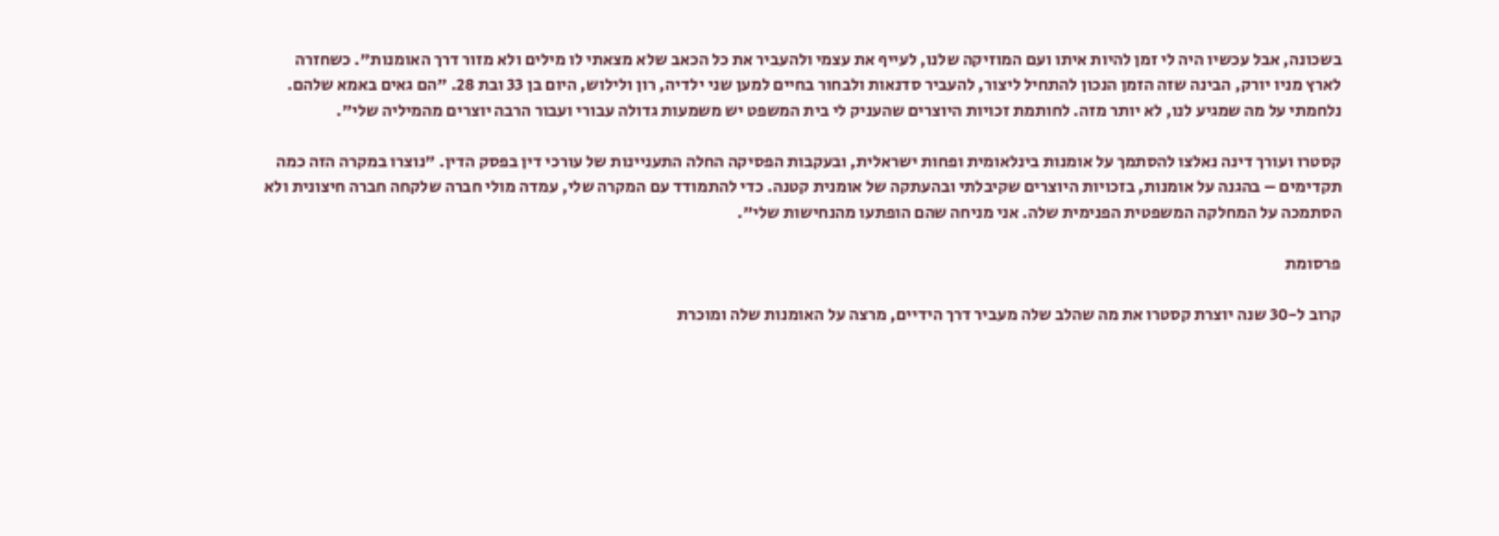בשכונה, אבל עכשיו היה לי זמן להיות איתו ועם המוזיקה שלנו, לעייף את עצמי ולהעביר את כל הכאב שלא מצאתי לו מילים ולא מזור דרך האומנות". כשחזרה לארץ מניו יורק, הבינה שזה הזמן הנכון להתחיל ליצור, להעביר סדנאות ולבחור בחיים למען שני ילדיה, רון ולילוש, היום בן 33 ובת 28. "הם גאים באמא שלהם. נלחמתי על מה שמגיע לנו, לא יותר מזה. לחותמת זכויות היוצרים שהעניק לי בית המשפט יש משמעות גדולה עבורי ועבור הרבה יוצרים מהמיליה שלי".

קסטרו ועורך דינה נאלצו להסתמך על אומנות בינלאומית ופחות ישראלית, ובעקבות הפסיקה החלה התעניינות של עורכי דין בפסק הדין. "נוצרו במקרה הזה כמה תקדימים – בהגנה על אומנות, בזכויות היוצרים שקיבלתי ובהעתקה של אומנית קטנה. כדי להתמודד עם המקרה שלי, עמדה מולי חברה שלקחה חברה חיצונית ולא הסתמכה על המחלקה המשפטית הפנימית שלה. אני מניחה שהם הופתעו מהנחישות שלי".

פרסומת

קרוב ל-30 שנה יוצרת קסטרו את מה שהלב שלה מעביר דרך הידיים, מרצה על האומנות שלה ומוכרת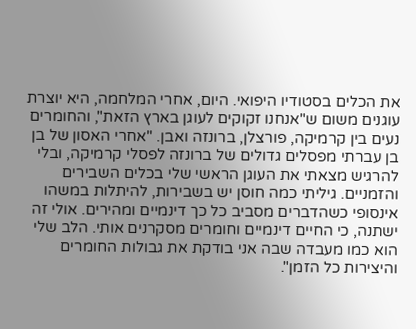את הכלים בסטודיו היפואי. היום, אחרי המלחמה, היא יוצרת עוגנים משום ש"אנחנו זקוקים לעוגן בארץ הזאת", והחומרים נעים בין קרמיקה, פורצלן, ברונזה ואבן. "אחרי האסון של בן בן עברתי מפסלים גדולים של ברונזה לפסלי קרמיקה, ובלי להרגיש מצאתי את העוגן הראשי שלי בכלים השבירים והזמניים. גיליתי כמה חוסן יש בשבירות, להיתלות במשהו אינסופי כשהדברים מסביב כל כך דינמיים ומהירים. אולי זה ישתנה, כי החיים דינמיים וחומרים מסקרנים אותי. הלב שלי הוא כמו מעבדה שבה אני בודקת את גבולות החומרים והיצירות כל הזמן".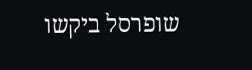שופרסל ביקשו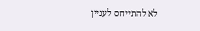לא להתייחס לעניין